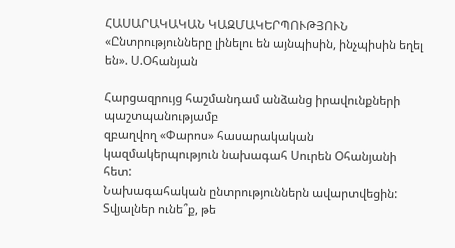ՀԱՍԱՐԱԿԱԿԱՆ ԿԱԶՄԱԿԵՐՊՈՒԹՅՈՒՆ
«Ընտրությունները լինելու են այնպիսին, ինչպիսին եղել են». Ս.Օհանյան

Հարցազրույց հաշմանդամ անձանց իրավունքների պաշտպանությամբ
զբաղվող «Փարոս» հասարակական կազմակերպություն նախագահ Սուրեն Օհանյանի հետ:
Նախագահական ընտրություններն ավարտվեցին: Տվյալներ ունե՞ք, թե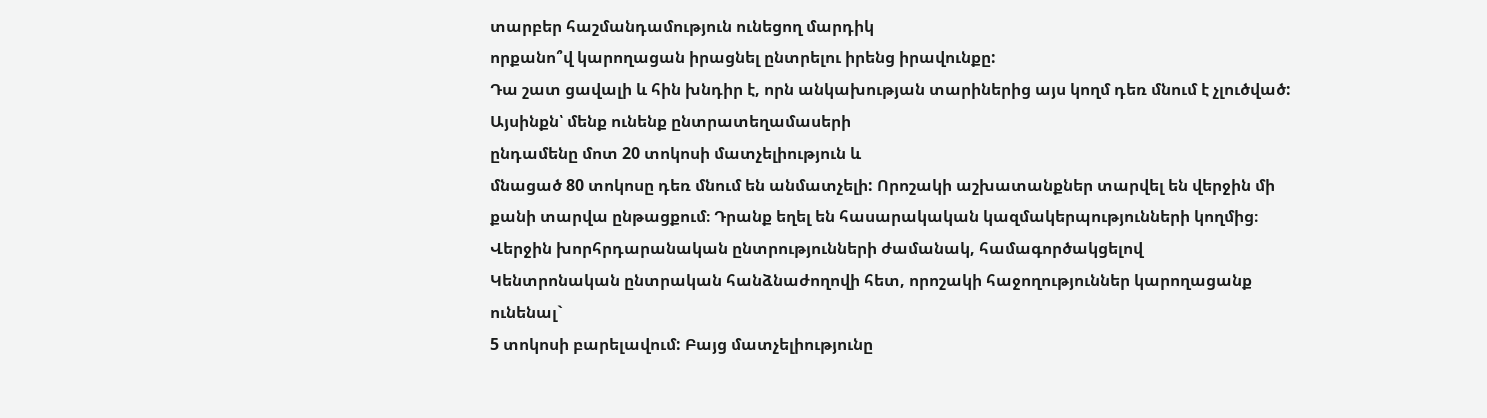տարբեր հաշմանդամություն ունեցող մարդիկ
որքանո՞վ կարողացան իրացնել ընտրելու իրենց իրավունքը:
Դա շատ ցավալի և հին խնդիր է, որն անկախության տարիներից այս կողմ դեռ մնում է չլուծված: Այսինքն՝ մենք ունենք ընտրատեղամասերի
ընդամենը մոտ 20 տոկոսի մատչելիություն և
մնացած 80 տոկոսը դեռ մնում են անմատչելի: Որոշակի աշխատանքներ տարվել են վերջին մի
քանի տարվա ընթացքում։ Դրանք եղել են հասարակական կազմակերպությունների կողմից։
Վերջին խորհրդարանական ընտրությունների ժամանակ, համագործակցելով
Կենտրոնական ընտրական հանձնաժողովի հետ, որոշակի հաջողություններ կարողացանք ունենալ`
5 տոկոսի բարելավում: Բայց մատչելիությունը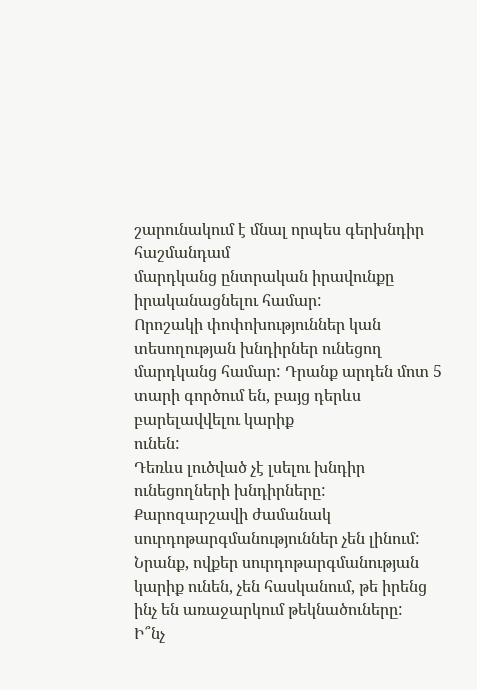շարունակում է մնալ որպես գերխնդիր հաշմանդամ
մարդկանց ընտրական իրավունքը իրականացնելու համար:
Որոշակի փոփոխություններ կան տեսողության խնդիրներ ունեցող
մարդկանց համար: Դրանք արդեն մոտ 5 տարի գործում են, բայց դերևս բարելավվելու կարիք
ունեն:
Դեռևս լուծված չէ լսելու խնդիր ունեցողների խնդիրները:
Քարոզարշավի ժամանակ սուրդոթարգմանություններ չեն լինում: Նրանք, ովքեր սուրդոթարգմանության
կարիք ունեն, չեն հասկանում, թե իրենց ինչ են առաջարկում թեկնածուները:
Ի՞նչ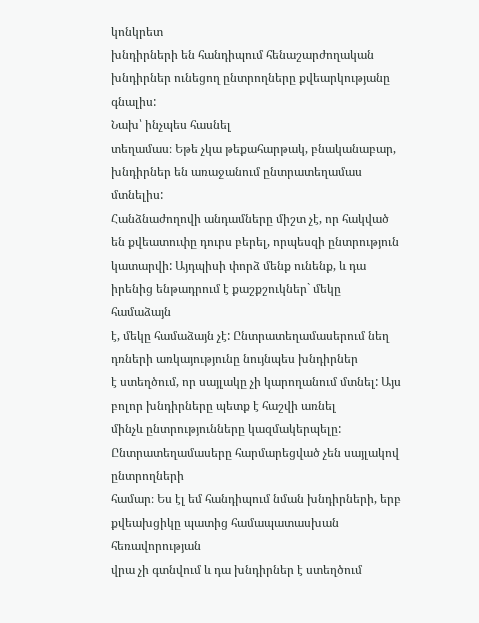կոնկրետ
խնդիրների են հանդիպում հենաշարժողական խնդիրներ ունեցող ընտրողները քվեարկությանը
գնալիս:
Նախ՝ ինչպես հասնել
տեղամաս։ Եթե չկա թեքահարթակ, բնականաբար, խնդիրներ են առաջանում ընտրատեղամաս մտնելիս:
Հանձնաժողովի անդամները միշտ չէ, որ հակված են քվեատուփը դուրս բերել, որպեսզի ընտրություն
կատարվի: Այդպիսի փորձ մենք ունենք, և դա իրենից ենթադրում է քաշքշուկներ` մեկը համաձայն
է, մեկը համաձայն չէ: Ընտրատեղամասերում նեղ դռների առկայությունը նույնպես խնդիրներ
է ստեղծում, որ սայլակը չի կարողանում մտնել: Այս բոլոր խնդիրները պետք է հաշվի առնել
մինչև ընտրությունները կազմակերպելը: Ընտրատեղամասերը հարմարեցված չեն սայլակով ընտրողների
համար։ Ես էլ եմ հանդիպում նման խնդիրների, երբ քվեախցիկը պատից համապատասխան հեռավորության
վրա չի գտնվում և դա խնդիրներ է ստեղծում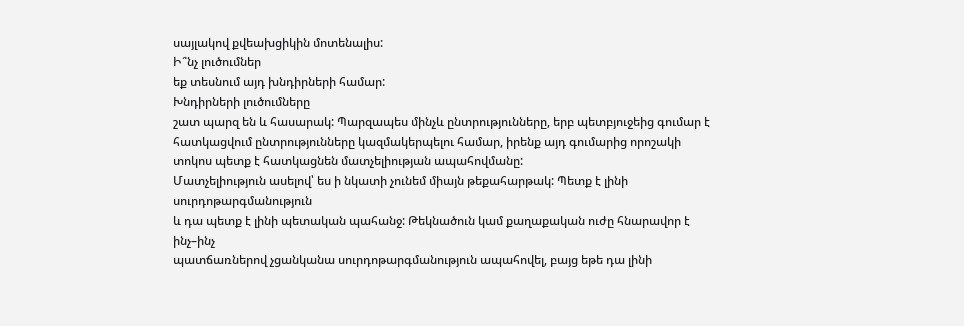սայլակով քվեախցիկին մոտենալիս:
Ի՞նչ լուծումներ
եք տեսնում այդ խնդիրների համար:
Խնդիրների լուծումները
շատ պարզ են և հասարակ: Պարզապես մինչև ընտրությունները, երբ պետբյուջեից գումար է
հատկացվում ընտրությունները կազմակերպելու համար, իրենք այդ գումարից որոշակի տոկոս պետք է հատկացնեն մատչելիության ապահովմանը:
Մատչելիություն ասելով՝ ես ի նկատի չունեմ միայն թեքահարթակ: Պետք է լինի սուրդոթարգմանություն
և դա պետք է լինի պետական պահանջ: Թեկնածուն կամ քաղաքական ուժը հնարավոր է ինչ–ինչ
պատճառներով չցանկանա սուրդոթարգմանություն ապահովել, բայց եթե դա լինի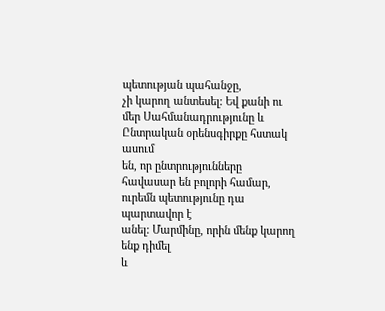պետության պահանջը,
չի կարող անտեսել: Եվ քանի ու մեր Սահմանադրությունը և Ընտրական օրենսգիրքը հստակ ասում
են, որ ընտրությունները հավասար են բոլորի համար, ուրեմն պետությունը դա պարտավոր է
անել: Մարմինը, որին մենք կարող ենք դիմել
և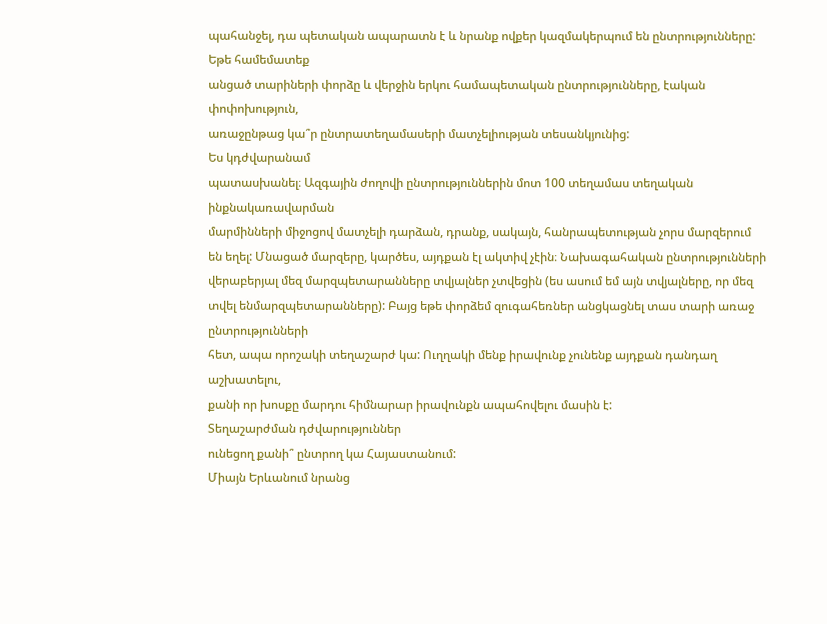պահանջել, դա պետական ապարատն է և նրանք ովքեր կազմակերպում են ընտրությունները:
Եթե համեմատեք
անցած տարիների փորձը և վերջին երկու համապետական ընտրությունները, էական փոփոխություն,
առաջընթաց կա՞ր ընտրատեղամասերի մատչելիության տեսանկյունից:
Ես կդժվարանամ
պատասխանել։ Ազգային ժողովի ընտրություններին մոտ 100 տեղամաս տեղական ինքնակառավարման
մարմինների միջոցով մատչելի դարձան, դրանք, սակայն, հանրապետության չորս մարզերում
են եղել: Մնացած մարզերը, կարծես, այդքան էլ ակտիվ չէին։ Նախագահական ընտրությունների
վերաբերյալ մեզ մարզպետարանները տվյալներ չտվեցին (ես ասում եմ այն տվյալները, որ մեզ
տվել ենմարզպետարանները): Բայց եթե փորձեմ զուգահեռներ անցկացնել տաս տարի առաջ ընտրությունների
հետ, ապա որոշակի տեղաշարժ կա: Ուղղակի մենք իրավունք չունենք այդքան դանդաղ աշխատելու,
քանի որ խոսքը մարդու հիմնարար իրավունքն ապահովելու մասին է:
Տեղաշարժման դժվարություններ
ունեցող քանի՞ ընտրող կա Հայաստանում:
Միայն Երևանում նրանց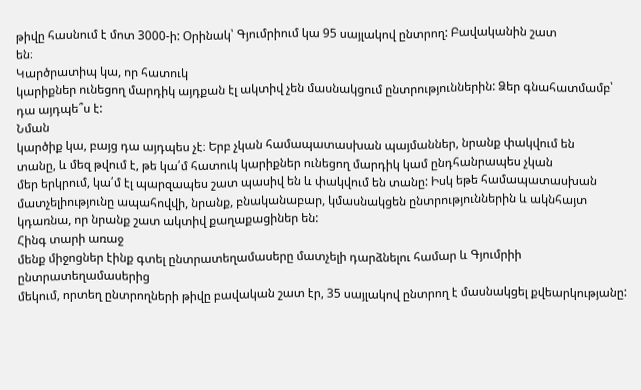թիվը հասնում է մոտ 3000-ի: Օրինակ՝ Գյումրիում կա 95 սայլակով ընտրող: Բավականին շատ
են։
Կարծրատիպ կա, որ հատուկ
կարիքներ ունեցող մարդիկ այդքան էլ ակտիվ չեն մասնակցում ընտրություններին: Ձեր գնահատմամբ՝
դա այդպե՞ս է:
Նման
կարծիք կա, բայց դա այդպես չէ։ Երբ չկան համապատասխան պայմաններ, նրանք փակվում են
տանը, և մեզ թվում է, թե կա՛մ հատուկ կարիքներ ունեցող մարդիկ կամ ընդհանրապես չկան
մեր երկրում, կա՛մ էլ պարզապես շատ պասիվ են և փակվում են տանը: Իսկ եթե համապատասխան
մատչելիությունը ապահովվի, նրանք, բնականաբար, կմասնակցեն ընտրություններին և ակնհայտ
կդառնա, որ նրանք շատ ակտիվ քաղաքացիներ են:
Հինգ տարի առաջ
մենք միջոցներ էինք գտել ընտրատեղամասերը մատչելի դարձնելու համար և Գյումրիի ընտրատեղամասերից
մեկում, որտեղ ընտրողների թիվը բավական շատ էր, 35 սայլակով ընտրող է մասնակցել քվեարկությանը: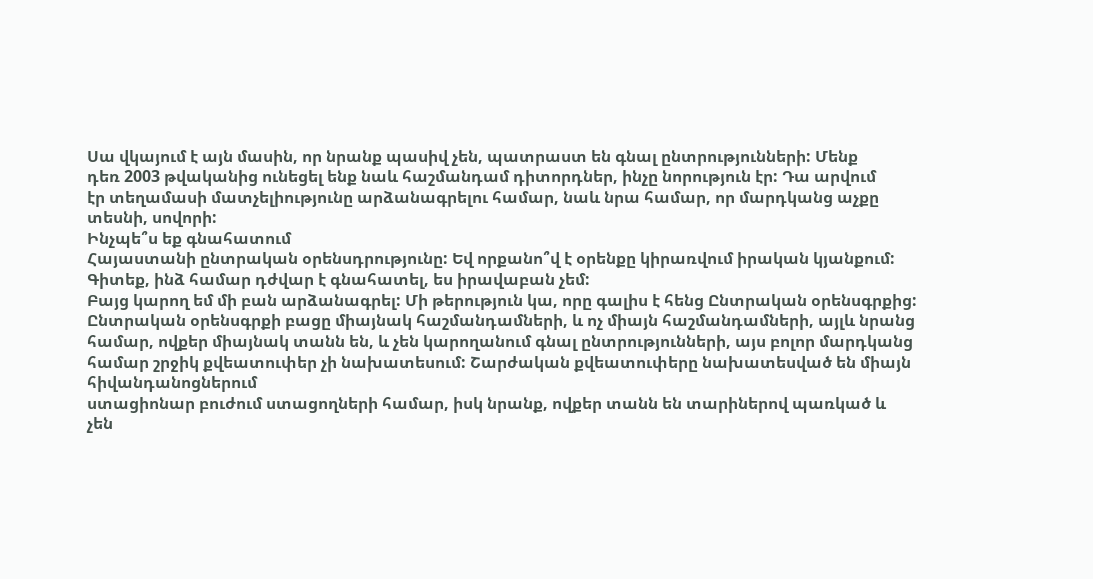Սա վկայում է այն մասին, որ նրանք պասիվ չեն, պատրաստ են գնալ ընտրությունների: Մենք
դեռ 2003 թվականից ունեցել ենք նաև հաշմանդամ դիտորդներ, ինչը նորություն էր: Դա արվում
էր տեղամասի մատչելիությունը արձանագրելու համար, նաև նրա համար, որ մարդկանց աչքը
տեսնի, սովորի:
Ինչպե՞ս եք գնահատում
Հայաստանի ընտրական օրենսդրությունը: Եվ որքանո՞վ է օրենքը կիրառվում իրական կյանքում:
Գիտեք, ինձ համար դժվար է գնահատել, ես իրավաբան չեմ:
Բայց կարող եմ մի բան արձանագրել: Մի թերություն կա, որը գալիս է հենց Ընտրական օրենսգրքից:
Ընտրական օրենսգրքի բացը միայնակ հաշմանդամների, և ոչ միայն հաշմանդամների, այլև նրանց
համար, ովքեր միայնակ տանն են, և չեն կարողանում գնալ ընտրությունների, այս բոլոր մարդկանց
համար շրջիկ քվեատուփեր չի նախատեսում: Շարժական քվեատուփերը նախատեսված են միայն հիվանդանոցներում
ստացիոնար բուժում ստացողների համար, իսկ նրանք, ովքեր տանն են տարիներով պառկած և
չեն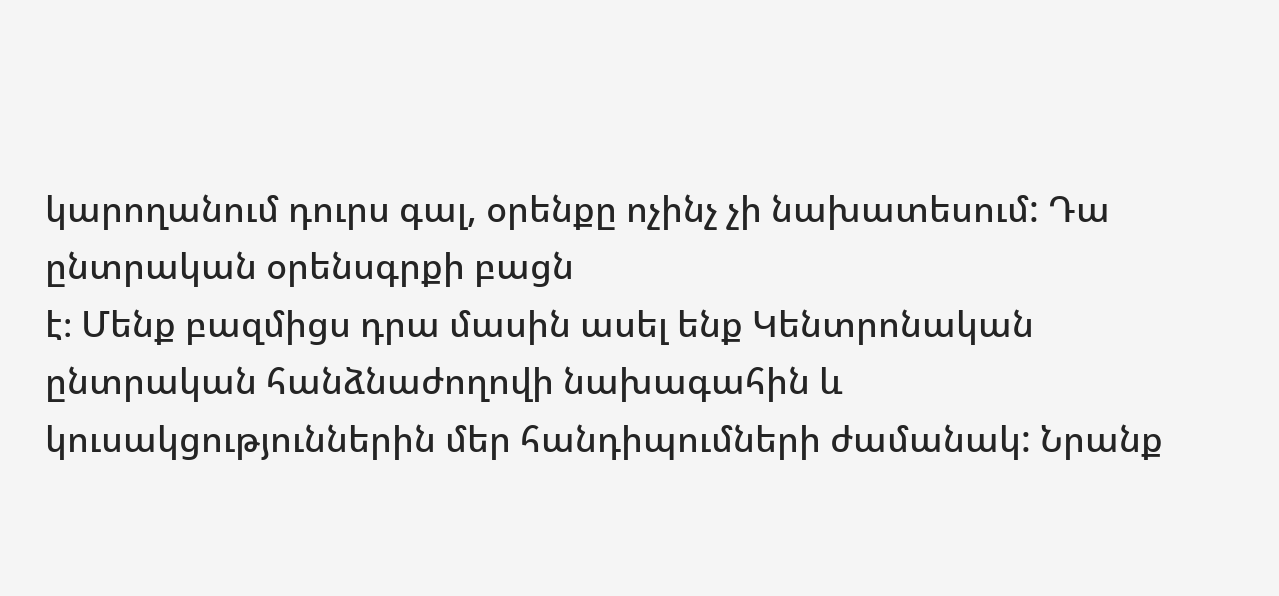կարողանում դուրս գալ, օրենքը ոչինչ չի նախատեսում: Դա ընտրական օրենսգրքի բացն
է։ Մենք բազմիցս դրա մասին ասել ենք Կենտրոնական ընտրական հանձնաժողովի նախագահին և
կուսակցություններին մեր հանդիպումների ժամանակ: Նրանք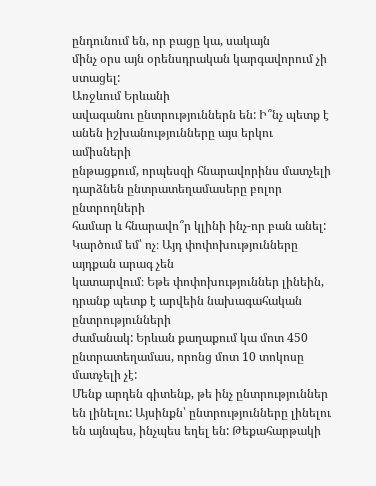ընդունում են, որ բացը կա, սակայն
մինչ օրս այն օրենսդրական կարգավորում չի ստացել:
Առջևում Երևանի
ավագանու ընտրություններն են: Ի՞նչ պետք է անեն իշխանությունները այս երկու ամիսների
ընթացքում, որպեսզի հնարավորինս մատչելի դարձնեն ընտրատեղամասերը բոլոր ընտրողների
համար և հնարավո՞ր կլինի ինչ-որ բան անել:
Կարծում եմ՝ ոչ։ Այդ փոփոխությունները այդքան արագ չեն
կատարվում։ Եթե փոփոխություններ լինեին, դրանք պետք է արվեին նախագահական ընտրությունների
ժամանակ: Երևան քաղաքում կա մոտ 450 ընտրատեղամաս, որոնց մոտ 10 տոկոսը մատչելի չէ:
Մենք արդեն գիտենք, թե ինչ ընտրություններ են լինելու: Այսինքն՝ ընտրությունները լինելու
են այնպես, ինչպես եղել են: Թեքահարթակի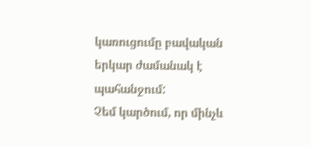կառուցումը բավական երկար ժամանակ է պահանջում:
Չեմ կարծում, որ մինչև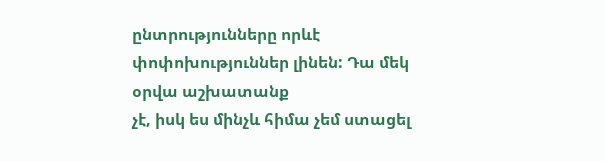ընտրությունները որևէ փոփոխություններ լինեն: Դա մեկ օրվա աշխատանք
չէ, իսկ ես մինչև հիմա չեմ ստացել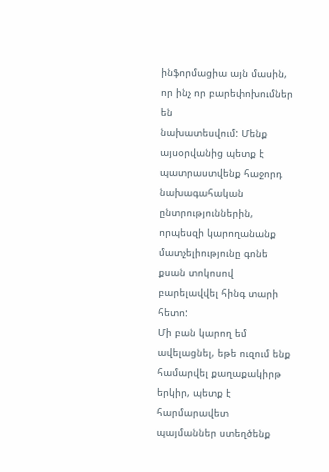ինֆորմացիա այն մասին, որ ինչ որ բարեփոխումներ են
նախատեսվում: Մենք այսօրվանից պետք է պատրաստվենք հաջորդ նախագահական ընտրություններին,
որպեսզի կարողանանք մատչելիությունը գոնե քսան տոկոսով բարելավվել հինգ տարի հետո:
Մի բան կարող եմ ավելացնել, եթե ուզում ենք համարվել քաղաքակիրթ երկիր, պետք է հարմարավետ
պայմաններ ստեղծենք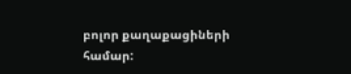բոլոր քաղաքացիների համար: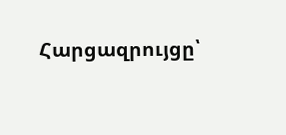Հարցազրույցը՝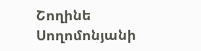Շողինե Սողոմոնյանի